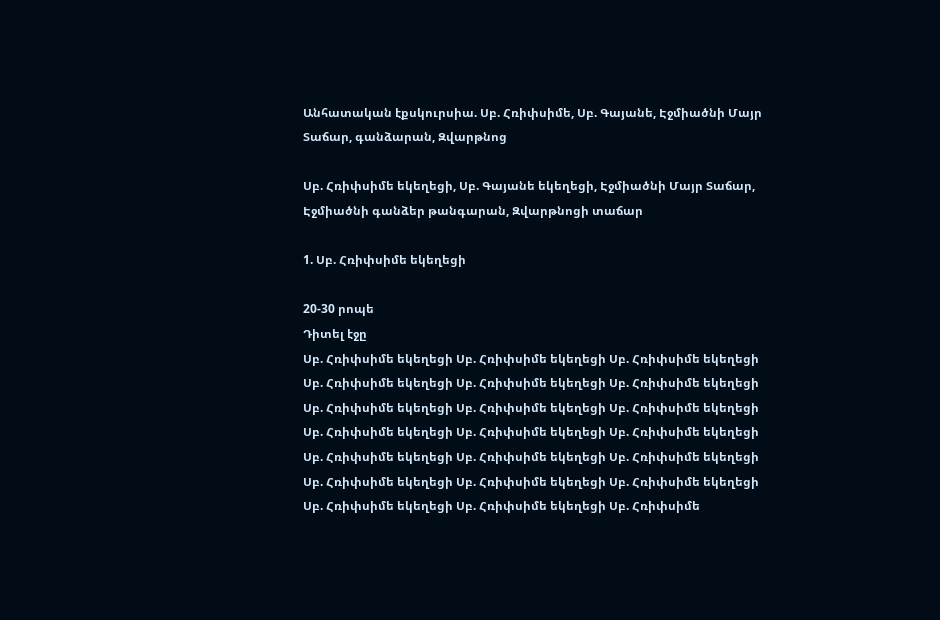Անհատական էքսկուրսիա. Սբ. Հռիփսիմե, Սբ. Գայանե, Էջմիածնի Մայր Տաճար, գանձարան, Զվարթնոց

Սբ. Հռիփսիմե եկեղեցի, Սբ. Գայանե եկեղեցի, Էջմիածնի Մայր Տաճար, Էջմիածնի գանձեր թանգարան, Զվարթնոցի տաճար

1. Սբ. Հռիփսիմե եկեղեցի

20-30 րոպե
Դիտել էջը
Սբ. Հռիփսիմե եկեղեցի Սբ. Հռիփսիմե եկեղեցի Սբ. Հռիփսիմե եկեղեցի Սբ. Հռիփսիմե եկեղեցի Սբ. Հռիփսիմե եկեղեցի Սբ. Հռիփսիմե եկեղեցի Սբ. Հռիփսիմե եկեղեցի Սբ. Հռիփսիմե եկեղեցի Սբ. Հռիփսիմե եկեղեցի Սբ. Հռիփսիմե եկեղեցի Սբ. Հռիփսիմե եկեղեցի Սբ. Հռիփսիմե եկեղեցի Սբ. Հռիփսիմե եկեղեցի Սբ. Հռիփսիմե եկեղեցի Սբ. Հռիփսիմե եկեղեցի Սբ. Հռիփսիմե եկեղեցի Սբ. Հռիփսիմե եկեղեցի Սբ. Հռիփսիմե եկեղեցի Սբ. Հռիփսիմե եկեղեցի Սբ. Հռիփսիմե եկեղեցի Սբ. Հռիփսիմե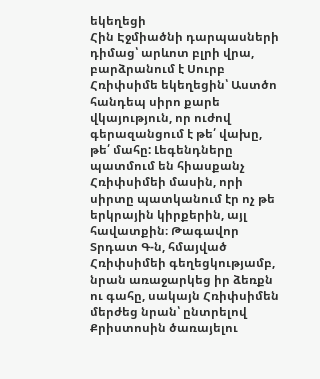եկեղեցի
Հին Էջմիածնի դարպասների դիմաց՝ արևոտ բլրի վրա, բարձրանում է Սուրբ Հռիփսիմե եկեղեցին՝ Աստծո հանդեպ սիրո քարե վկայություն, որ ուժով գերազանցում է թե՛ վախը, թե՛ մահը: Լեգենդները պատմում են հիասքանչ Հռիփսիմեի մասին, որի սիրտը պատկանում էր ոչ թե երկրային կիրքերին, այլ հավատքին։ Թագավոր Տրդատ Գ-ն, հմայված Հռիփսիմեի գեղեցկությամբ, նրան առաջարկեց իր ձեռքն ու գահը, սակայն Հռիփսիմեն մերժեց նրան՝ ընտրելով Քրիստոսին ծառայելու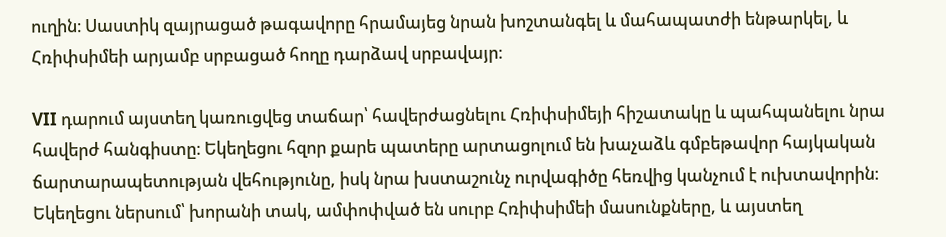ուղին։ Սաստիկ զայրացած թագավորը հրամայեց նրան խոշտանգել և մահապատժի ենթարկել, և Հռիփսիմեի արյամբ սրբացած հողը դարձավ սրբավայր։

VII դարում այստեղ կառուցվեց տաճար՝ հավերժացնելու Հռիփսիմեյի հիշատակը և պահպանելու նրա հավերժ հանգիստը։ Եկեղեցու հզոր քարե պատերը արտացոլում են խաչաձև գմբեթավոր հայկական ճարտարապետության վեհությունը, իսկ նրա խստաշունչ ուրվագիծը հեռվից կանչում է ուխտավորին։ Եկեղեցու ներսում՝ խորանի տակ, ամփոփված են սուրբ Հռիփսիմեի մասունքները, և այստեղ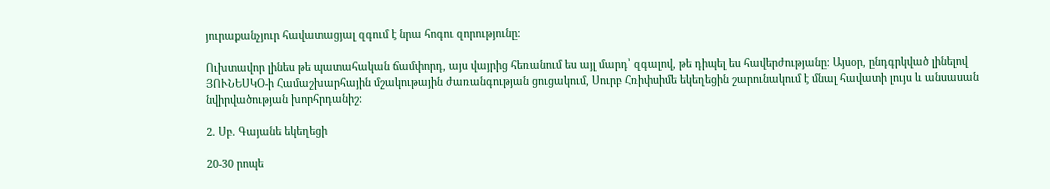յուրաքանչյուր հավատացյալ զգում է նրա հոգու զորությունը։

Ուխտավոր լինես թե պատահական ճամփորդ, այս վայրից հեռանում ես այլ մարդ՝ զգալով, թե դիպել ես հավերժությանը։ Այսօր, ընդգրկված լինելով ՅՈՒՆԵՍԿՕ-ի Համաշխարհային մշակութային ժառանգության ցուցակում, Սուրբ Հռիփսիմե եկեղեցին շարունակում է մնալ հավատի լույս և անսասան նվիրվածության խորհրդանիշ։

2. Սբ. Գայանե եկեղեցի

20-30 րոպե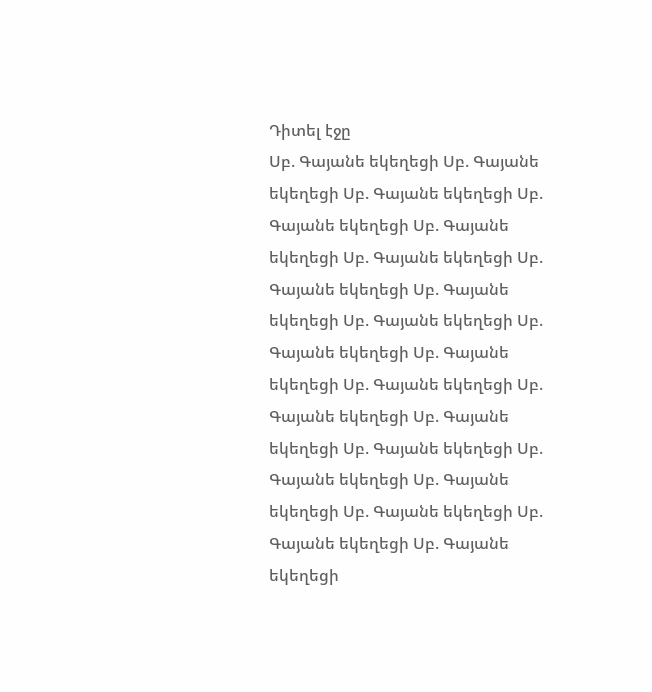Դիտել էջը
Սբ. Գայանե եկեղեցի Սբ. Գայանե եկեղեցի Սբ. Գայանե եկեղեցի Սբ. Գայանե եկեղեցի Սբ. Գայանե եկեղեցի Սբ. Գայանե եկեղեցի Սբ. Գայանե եկեղեցի Սբ. Գայանե եկեղեցի Սբ. Գայանե եկեղեցի Սբ. Գայանե եկեղեցի Սբ. Գայանե եկեղեցի Սբ. Գայանե եկեղեցի Սբ. Գայանե եկեղեցի Սբ. Գայանե եկեղեցի Սբ. Գայանե եկեղեցի Սբ. Գայանե եկեղեցի Սբ. Գայանե եկեղեցի Սբ. Գայանե եկեղեցի Սբ. Գայանե եկեղեցի Սբ. Գայանե եկեղեցի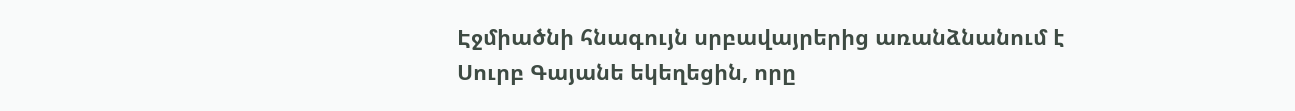Էջմիածնի հնագույն սրբավայրերից առանձնանում է Սուրբ Գայանե եկեղեցին, որը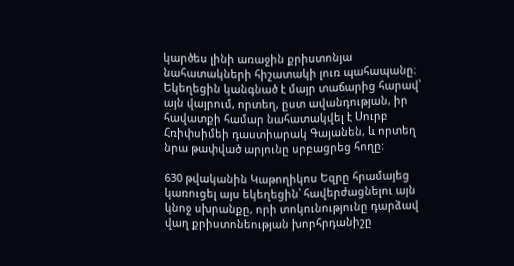կարծես լինի առաջին քրիստոնյա նահատակների հիշատակի լուռ պահապանը։ Եկեղեցին կանգնած է մայր տաճարից հարավ՝ այն վայրում, որտեղ, ըստ ավանդության, իր հավատքի համար նահատակվել է Սուրբ Հռիփսիմեի դաստիարակ Գայանեն, և որտեղ նրա թափված արյունը սրբացրեց հողը:

630 թվականին Կաթողիկոս Եզրը հրամայեց կառուցել այս եկեղեցին՝ հավերժացնելու այն կնոջ սխրանքը, որի տոկունությունը դարձավ վաղ քրիստոնեության խորհրդանիշը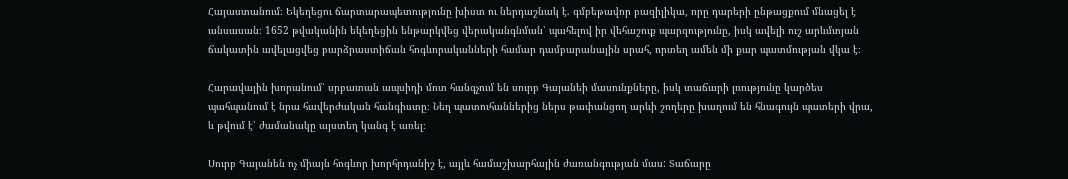Հայաստանում։ Եկեղեցու ճարտարապետությունը խիստ ու ներդաշնակ է. գմբեթավոր բազիլիկա, որը դարերի ընթացքում մնացել է անսասան։ 1652 թվականին եկեղեցին ենթարկվեց վերականգնման՝ պահելով իր վեհաշուք պարզությունը, իսկ ավելի ուշ արևմտյան ճակատին ավելացվեց բարձրաստիճան հոգևորականների համար դամբարանային սրահ, որտեղ ամեն մի քար պատմության վկա է։

Հարավային խորանում՝ սրբատան ապսիդի մոտ հանգչում են սուրբ Գայանեի մասունքները, իսկ տաճարի լռությունը կարծես պահպանում է նրա հավերժական հանգիստը։ Նեղ պատուհաններից ներս թափանցող արևի շողերը խաղում են հնագույն պատերի վրա, և թվում է՝ ժամանակը այստեղ կանգ է առել։

Սուրբ Գայանեն ոչ միայն հոգևոր խորհրդանիշ է, այլև համաշխարհային ժառանգության մաս: Տաճարը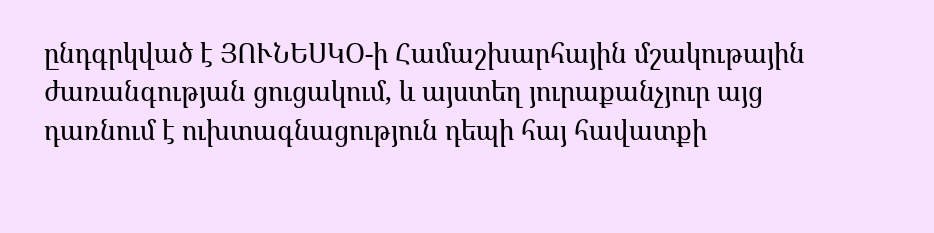ընդգրկված է ՅՈՒՆԵՍԿՕ-ի Համաշխարհային մշակութային ժառանգության ցուցակում, և այստեղ յուրաքանչյուր այց դառնում է ուխտագնացություն դեպի հայ հավատքի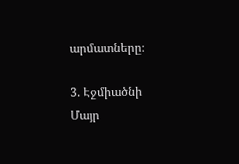արմատները։

3. Էջմիածնի Մայր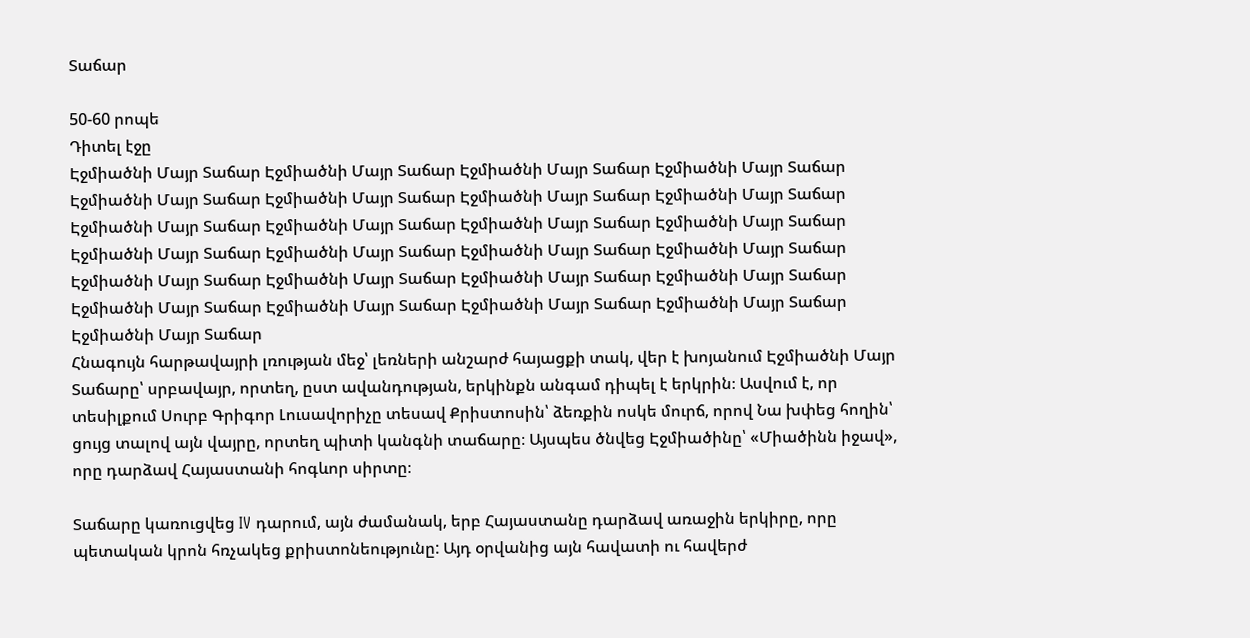Տաճար

50-60 րոպե
Դիտել էջը
Էջմիածնի Մայր Տաճար Էջմիածնի Մայր Տաճար Էջմիածնի Մայր Տաճար Էջմիածնի Մայր Տաճար Էջմիածնի Մայր Տաճար Էջմիածնի Մայր Տաճար Էջմիածնի Մայր Տաճար Էջմիածնի Մայր Տաճար Էջմիածնի Մայր Տաճար Էջմիածնի Մայր Տաճար Էջմիածնի Մայր Տաճար Էջմիածնի Մայր Տաճար Էջմիածնի Մայր Տաճար Էջմիածնի Մայր Տաճար Էջմիածնի Մայր Տաճար Էջմիածնի Մայր Տաճար Էջմիածնի Մայր Տաճար Էջմիածնի Մայր Տաճար Էջմիածնի Մայր Տաճար Էջմիածնի Մայր Տաճար Էջմիածնի Մայր Տաճար Էջմիածնի Մայր Տաճար Էջմիածնի Մայր Տաճար Էջմիածնի Մայր Տաճար Էջմիածնի Մայր Տաճար
Հնագույն հարթավայրի լռության մեջ՝ լեռների անշարժ հայացքի տակ, վեր է խոյանում Էջմիածնի Մայր Տաճարը՝ սրբավայր, որտեղ, ըստ ավանդության, երկինքն անգամ դիպել է երկրին։ Ասվում է, որ տեսիլքում Սուրբ Գրիգոր Լուսավորիչը տեսավ Քրիստոսին՝ ձեռքին ոսկե մուրճ, որով Նա խփեց հողին՝ ցույց տալով այն վայրը, որտեղ պիտի կանգնի տաճարը։ Այսպես ծնվեց Էջմիածինը՝ «Միածինն իջավ», որը դարձավ Հայաստանի հոգևոր սիրտը։

Տաճարը կառուցվեց IV դարում, այն ժամանակ, երբ Հայաստանը դարձավ առաջին երկիրը, որը պետական կրոն հռչակեց քրիստոնեությունը: Այդ օրվանից այն հավատի ու հավերժ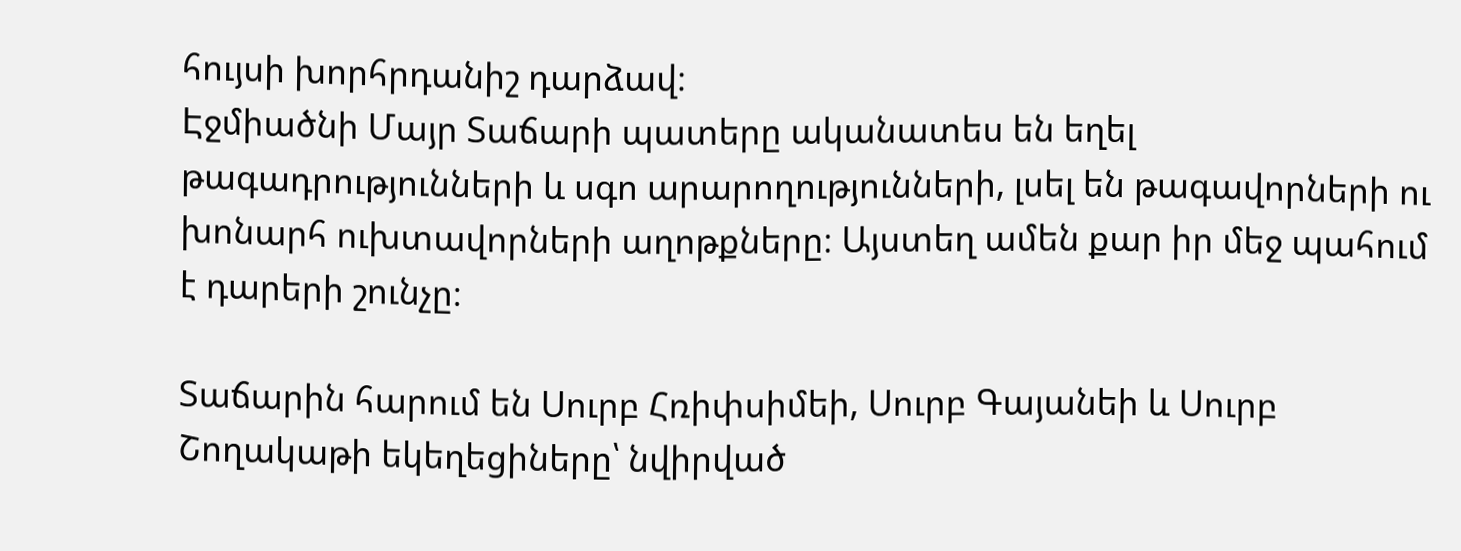հույսի խորհրդանիշ դարձավ։
Էջմիածնի Մայր Տաճարի պատերը ականատես են եղել թագադրությունների և սգո արարողությունների, լսել են թագավորների ու խոնարհ ուխտավորների աղոթքները։ Այստեղ ամեն քար իր մեջ պահում է դարերի շունչը։

Տաճարին հարում են Սուրբ Հռիփսիմեի, Սուրբ Գայանեի և Սուրբ Շողակաթի եկեղեցիները՝ նվիրված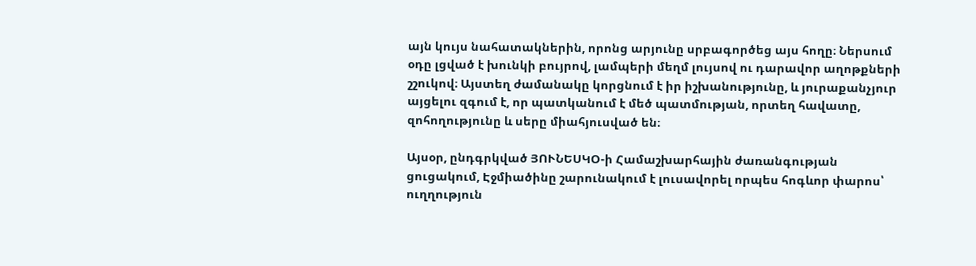այն կույս նահատակներին, որոնց արյունը սրբագործեց այս հողը։ Ներսում օդը լցված է խունկի բույրով, լամպերի մեղմ լույսով ու դարավոր աղոթքների շշուկով։ Այստեղ ժամանակը կորցնում է իր իշխանությունը, և յուրաքանչյուր այցելու զգում է, որ պատկանում է մեծ պատմության, որտեղ հավատը, զոհողությունը և սերը միահյուսված են։

Այսօր, ընդգրկված ՅՈՒՆԵՍԿՕ-ի Համաշխարհային ժառանգության ցուցակում, Էջմիածինը շարունակում է լուսավորել որպես հոգևոր փարոս՝ ուղղություն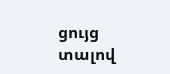ցույց տալով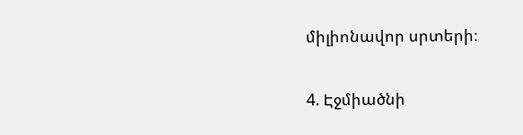միլիոնավոր սրտերի։

4. Էջմիածնի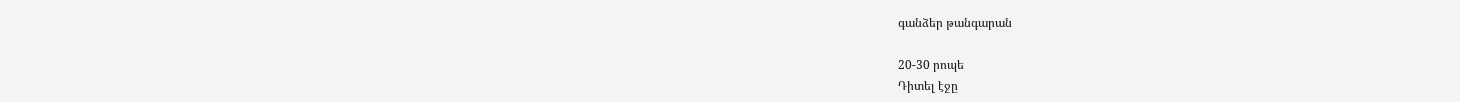գանձեր թանգարան

20-30 րոպե
Դիտել էջը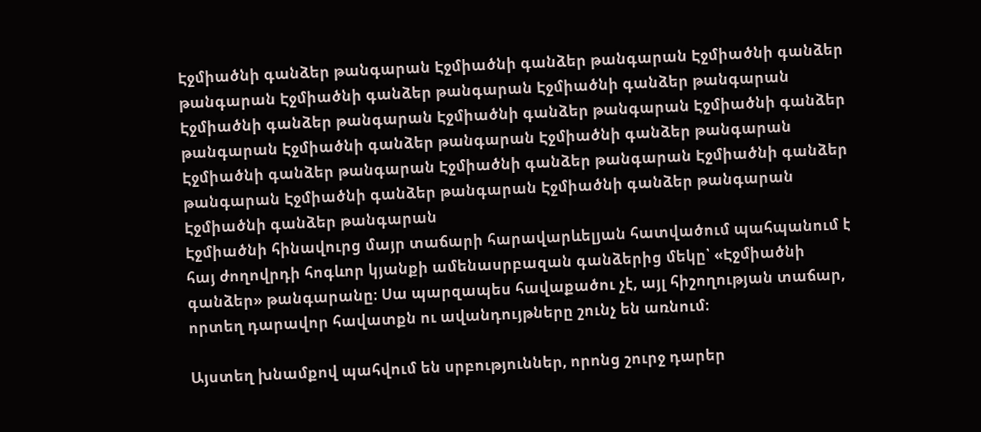Էջմիածնի գանձեր թանգարան Էջմիածնի գանձեր թանգարան Էջմիածնի գանձեր թանգարան Էջմիածնի գանձեր թանգարան Էջմիածնի գանձեր թանգարան Էջմիածնի գանձեր թանգարան Էջմիածնի գանձեր թանգարան Էջմիածնի գանձեր թանգարան Էջմիածնի գանձեր թանգարան Էջմիածնի գանձեր թանգարան Էջմիածնի գանձեր թանգարան Էջմիածնի գանձեր թանգարան Էջմիածնի գանձեր թանգարան Էջմիածնի գանձեր թանգարան Էջմիածնի գանձեր թանգարան Էջմիածնի գանձեր թանգարան
Էջմիածնի հինավուրց մայր տաճարի հարավարևելյան հատվածում պահպանում է հայ ժողովրդի հոգևոր կյանքի ամենասրբազան գանձերից մեկը՝ «Էջմիածնի գանձեր» թանգարանը։ Սա պարզապես հավաքածու չէ, այլ հիշողության տաճար, որտեղ դարավոր հավատքն ու ավանդույթները շունչ են առնում։

Այստեղ խնամքով պահվում են սրբություններ, որոնց շուրջ դարեր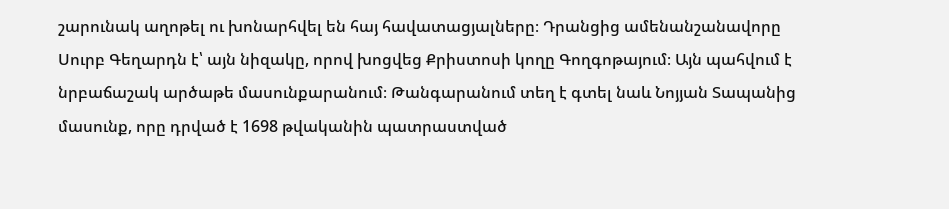շարունակ աղոթել ու խոնարհվել են հայ հավատացյալները։ Դրանցից ամենանշանավորը Սուրբ Գեղարդն է՝ այն նիզակը, որով խոցվեց Քրիստոսի կողը Գողգոթայում։ Այն պահվում է նրբաճաշակ արծաթե մասունքարանում։ Թանգարանում տեղ է գտել նաև Նոյյան Տապանից մասունք, որը դրված է 1698 թվականին պատրաստված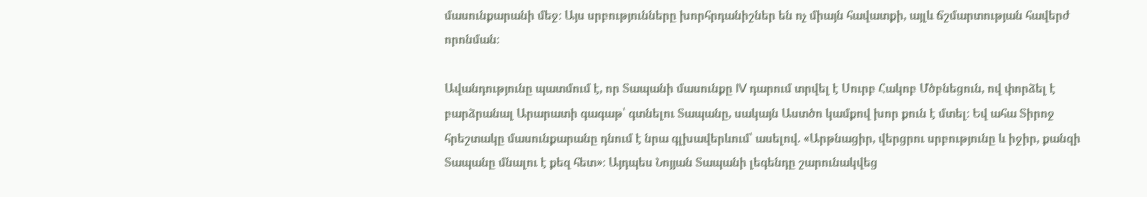մասունքարանի մեջ։ Այս սրբությունները խորհրդանիշներ են ոչ միայն հավատքի, այլև ճշմարտության հավերժ որոնման։

Ավանդությունը պատմում է, որ Տապանի մասունքը IV դարում տրվել է Սուրբ Հակոբ Մծբնեցուն, ով փորձել է բարձրանալ Արարատի գագաթ՝ գտնելու Տապանը, սակայն Աստծո կամքով խոր քուն է մտել։ Եվ ահա Տիրոջ հրեշտակը մասունքարանը դնում է նրա գլխավերևում՝ ասելով. «Արթնացիր, վերցրու սրբությունը և իջիր, քանզի Տապանը մնալու է քեզ հետ»։ Այդպես Նոյյան Տապանի լեգենդը շարունակվեց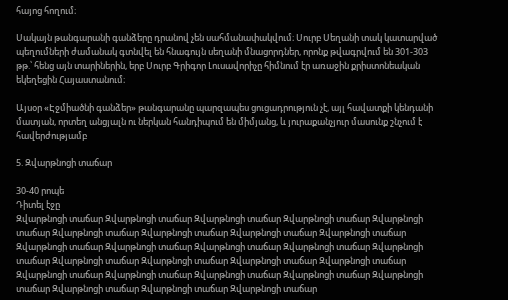հայոց հողում։

Սակայն թանգարանի գանձերը դրանով չեն սահմանափակվում։ Սուրբ Սեղանի տակ կատարված պեղումների ժամանակ գտնվել են հնագույն սեղանի մնացորդներ, որոնք թվագրվում են 301-303 թթ.՝ հենց այն տարիներին, երբ Սուրբ Գրիգոր Լուսավորիչը հիմնում էր առաջին քրիստոնեական եկեղեցին Հայաստանում։

Այսօր «Էջմիածնի գանձեր» թանգարանը պարզապես ցուցադրություն չէ, այլ հավատքի կենդանի մատյան, որտեղ անցյալն ու ներկան հանդիպում են միմյանց, և յուրաքանչյուր մասունք շնչում է հավերժությամբ

5. Զվարթնոցի տաճար

30-40 րոպե
Դիտել էջը
Զվարթնոցի տաճար Զվարթնոցի տաճար Զվարթնոցի տաճար Զվարթնոցի տաճար Զվարթնոցի տաճար Զվարթնոցի տաճար Զվարթնոցի տաճար Զվարթնոցի տաճար Զվարթնոցի տաճար Զվարթնոցի տաճար Զվարթնոցի տաճար Զվարթնոցի տաճար Զվարթնոցի տաճար Զվարթնոցի տաճար Զվարթնոցի տաճար Զվարթնոցի տաճար Զվարթնոցի տաճար Զվարթնոցի տաճար Զվարթնոցի տաճար Զվարթնոցի տաճար Զվարթնոցի տաճար Զվարթնոցի տաճար Զվարթնոցի տաճար Զվարթնոցի տաճար Զվարթնոցի տաճար Զվարթնոցի տաճար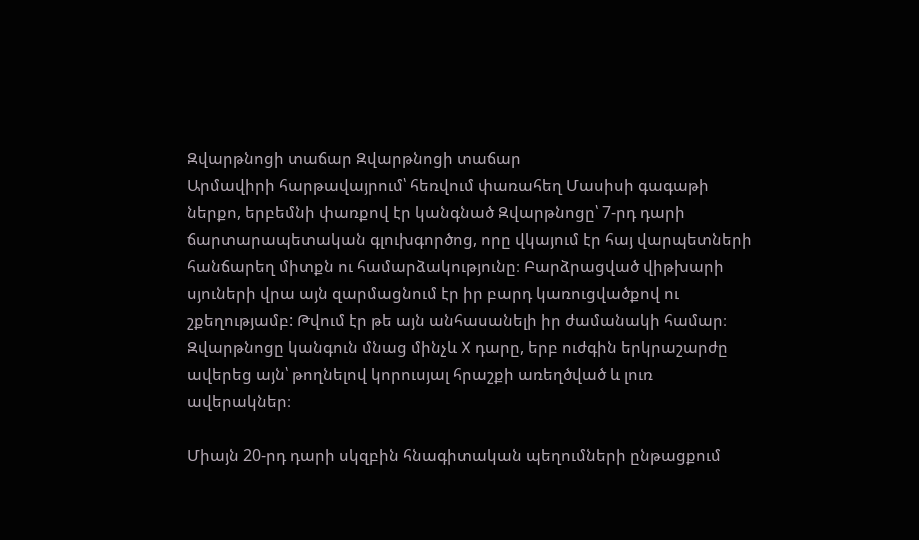Զվարթնոցի տաճար Զվարթնոցի տաճար
Արմավիրի հարթավայրում՝ հեռվում փառահեղ Մասիսի գագաթի ներքո, երբեմնի փառքով էր կանգնած Զվարթնոցը՝ 7-րդ դարի ճարտարապետական գլուխգործոց, որը վկայում էր հայ վարպետների հանճարեղ միտքն ու համարձակությունը։ Բարձրացված վիթխարի սյուների վրա այն զարմացնում էր իր բարդ կառուցվածքով ու շքեղությամբ: Թվում էր թե այն անհասանելի իր ժամանակի համար։ Զվարթնոցը կանգուն մնաց մինչև X դարը, երբ ուժգին երկրաշարժը ավերեց այն՝ թողնելով կորուսյալ հրաշքի առեղծված և լուռ ավերակներ։

Միայն 20-րդ դարի սկզբին հնագիտական պեղումների ընթացքում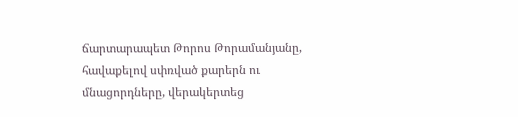ճարտարապետ Թորոս Թորամանյանը, հավաքելով սփռված քարերն ու մնացորդները, վերակերտեց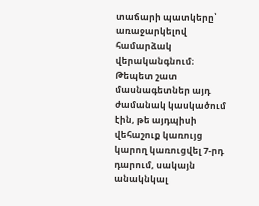տաճարի պատկերը՝ առաջարկելով համարձակ վերականգնում։ Թեպետ շատ մասնագետներ այդ ժամանակ կասկածում էին, թե այդպիսի վեհաշուք կառույց կարող կառուցվել 7-րդ դարում, սակայն անակնկալ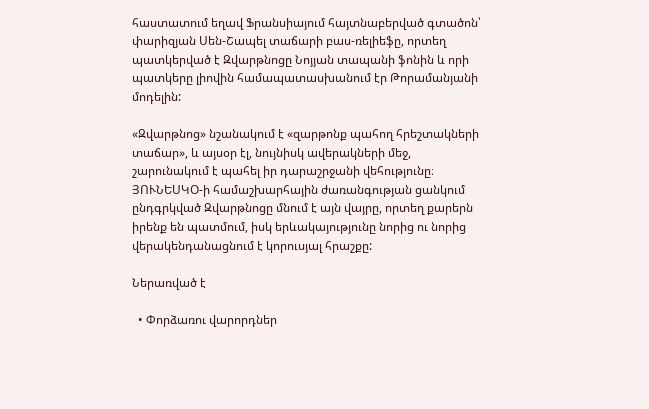հաստատում եղավ Ֆրանսիայում հայտնաբերված գտածոն՝ փարիզյան Սեն-Շապել տաճարի բաս-ռելիեֆը, որտեղ պատկերված է Զվարթնոցը Նոյյան տապանի ֆոնին և որի պատկերը լիովին համապատասխանում էր Թորամանյանի մոդելին:

«Զվարթնոց» նշանակում է «զարթոնք պահող հրեշտակների տաճար», և այսօր էլ, նույնիսկ ավերակների մեջ, շարունակում է պահել իր դարաշրջանի վեհությունը։ ՅՈՒՆԵՍԿՕ-ի համաշխարհային ժառանգության ցանկում ընդգրկված Զվարթնոցը մնում է այն վայրը, որտեղ քարերն իրենք են պատմում, իսկ երևակայությունը նորից ու նորից վերակենդանացնում է կորուսյալ հրաշքը:

Ներառված է

  • Փորձառու վարորդներ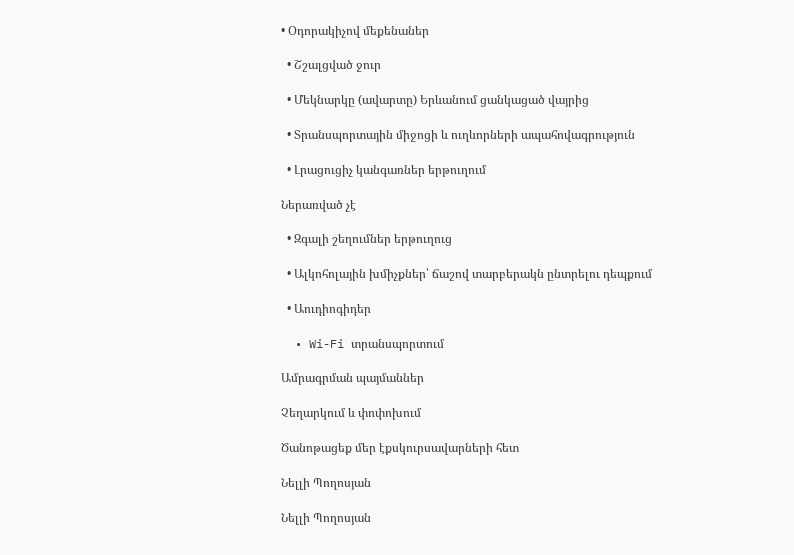• Օդորակիչով մեքենաներ

  • Շշալցված ջուր

  • Մեկնարկը (ավարտը) Երևանում ցանկացած վայրից

  • Տրանսպորտային միջոցի և ուղևորների ապահովագրություն

  • Լրացուցիչ կանգառներ երթուղում

Ներառված չէ

  • Զգալի շեղումներ երթուղուց

  • Ալկոհոլային խմիչքներ՝ ճաշով տարբերակն ընտրելու դեպքում

  • Աուդիոգիդեր

  • Wi-Fi տրանսպորտում

Ամրագրման պայմաններ

Չեղարկում և փոփոխում

Ծանոթացեք մեր էքսկուրսավարների հետ

Նելլի Պողոսյան

Նելլի Պողոսյան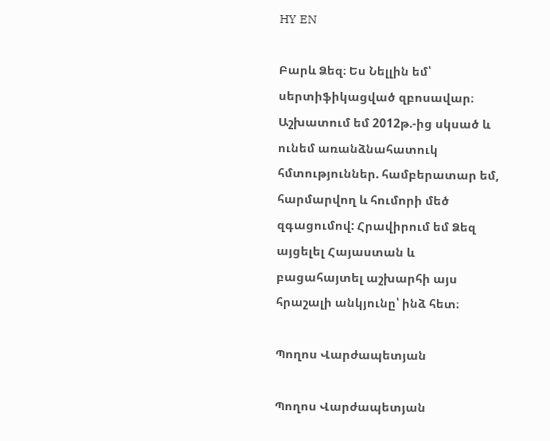HY EN

Բարև Ձեզ։ Ես Նելլին եմ՝ սերտիֆիկացված զբոսավար։ Աշխատում եմ 2012թ.-ից սկսած և ունեմ առանձնահատուկ հմտություններ. համբերատար եմ, հարմարվող և հումորի մեծ զգացումով: Հրավիրում եմ Ձեզ այցելել Հայաստան և բացահայտել աշխարհի այս հրաշալի անկյունը՝ ինձ հետ։

Պողոս Վարժապետյան

Պողոս Վարժապետյան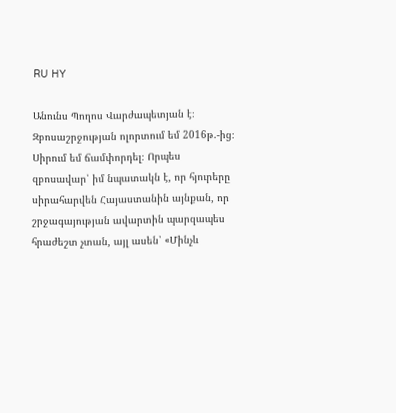RU HY

Անունս Պողոս Վարժապետյան է։ Զբոսաշրջության ոլորտում եմ 2016թ.-ից։ Սիրում եմ ճամփորդել։ Որպես զբոսավար՝ իմ նպատակն է, որ հյուրերը սիրահարվեն Հայաստանին այնքան, որ շրջագայության ավարտին պարզապես հրաժեշտ չտան, այլ ասեն՝ «Մինչև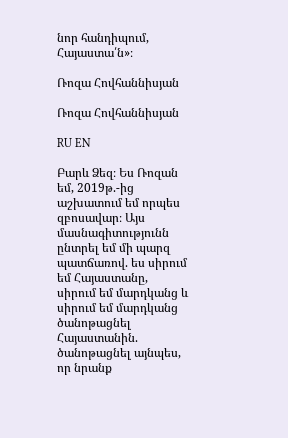նոր հանդիպում, Հայաստա՛ն»։

Ռոզա Հովհաննիսյան

Ռոզա Հովհաննիսյան

RU EN

Բարև Ձեզ։ Ես Ռոզան եմ, 2019թ.-ից աշխատում եմ որպես զբոսավար։ Այս մասնագիտությունն ընտրել եմ մի պարզ պատճառով. ես սիրում եմ Հայաստանը, սիրում եմ մարդկանց և սիրում եմ մարդկանց ծանոթացնել Հայաստանին. ծանոթացնել այնպես, որ նրանք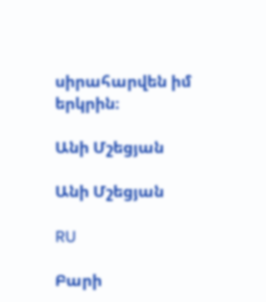սիրահարվեն իմ երկրին։

Անի Մշեցյան

Անի Մշեցյան

RU

Բարի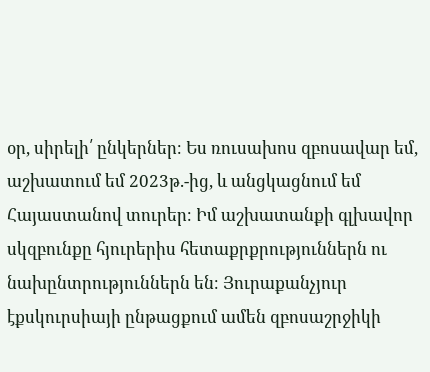օր, սիրելի՛ ընկերներ։ Ես ռուսախոս զբոսավար եմ, աշխատում եմ 2023թ.-ից, և անցկացնում եմ Հայաստանով տուրեր։ Իմ աշխատանքի գլխավոր սկզբունքը հյուրերիս հետաքրքրություններն ու նախընտրություններն են։ Յուրաքանչյուր էքսկուրսիայի ընթացքում ամեն զբոսաշրջիկի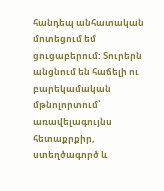հանդեպ անհատական մոտեցում եմ ցուցաբերում: Տուրերն անցնում են հաճելի ու բարեկամական մթնոլորտում՝ առավելագույնս հետաքրքիր, ստեղծագործ և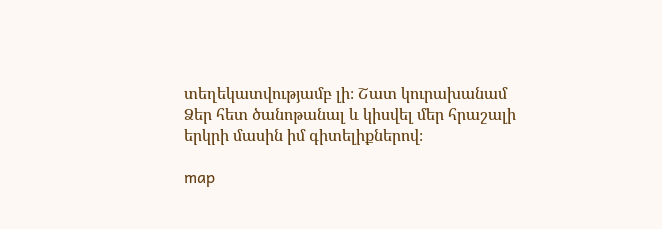տեղեկատվությամբ լի։ Շատ կուրախանամ Ձեր հետ ծանոթանալ և կիսվել մեր հրաշալի երկրի մասին իմ գիտելիքներով։

map